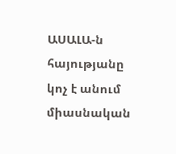ԱՍԱԼԱ-ն հայությանը կոչ է անում միասնական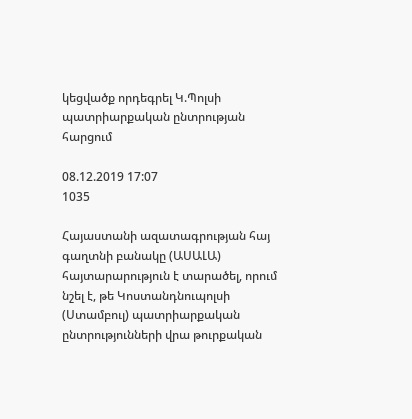կեցվածք որդեգրել Կ.Պոլսի պատրիարքական ընտրության հարցում

08.12.2019 17:07
1035

Հայաստանի ազատագրության հայ գաղտնի բանակը (ԱՍԱԼԱ) հայտարարություն է տարածել, որում նշել է, թե Կոստանդնուպոլսի (Ստամբուլ) պատրիարքական ընտրությունների վրա թուրքական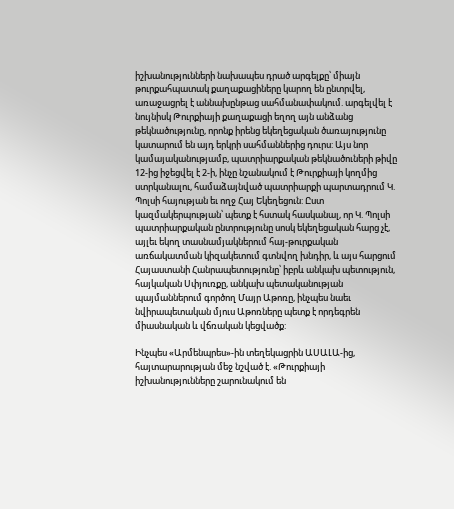իշխանությունների նախապես դրած արգելքը՝ միայն թուրքահպատակ քաղաքացիները կարող են ընտրվել, առաջացրել է աննախընթաց սահմանափակում. արգելվել է նույնիսկ Թուրքիայի քաղաքացի եղող այն անձանց թեկնածությունը, որոնք իրենց եկեղեցական ծառայությունը կատարում են այդ երկրի սահմաններից դուրս: Այս նոր կամայականությամբ, պատրիարքական թեկնածուների թիվը 12-ից իջեցվել է 2-ի, ինչը նշանակում է Թուրքիայի կողմից ստրկանալու, համաձայնված պատրիարքի պարտադրում Կ. Պոլսի հայության եւ ողջ Հայ Եկեղեցուն: Ըստ կազմակերպության՝ պետք է հստակ հասկանալ, որ Կ. Պոլսի պատրիարքական ընտրությունը սոսկ եկեղեցական հարց չէ, այլեւ եկող տասնամյակներում հայ-թուրքական առճակատման կիզակետում գտնվող խնդիր, և այս հարցում Հայաստանի Հանրապետությունը՝ իբրև անկախ պետություն, հայկական Սփյուռքը, անկախ պետականության պայմաններում գործող Մայր Աթոռը, ինչպես նաեւ նվիրապետական մյուս Աթոռները պետք է որդեգրեն միասնական և վճռական կեցվածք:

Ինչպես «Արմենպրես»-ին տեղեկացրին ԱՍԱԼԱ-ից, հայտարարության մեջ նշված է. «Թուրքիայի իշխանությունները շարունակում են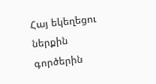Հայ եկեղեցու ներքին գործերին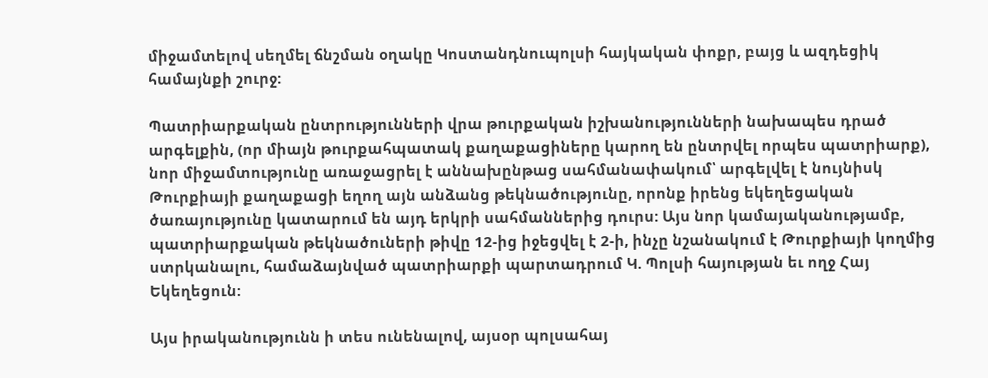միջամտելով սեղմել ճնշման օղակը Կոստանդնուպոլսի հայկական փոքր, բայց և ազդեցիկ համայնքի շուրջ:

Պատրիարքական ընտրությունների վրա թուրքական իշխանությունների նախապես դրած արգելքին, (որ միայն թուրքահպատակ քաղաքացիները կարող են ընտրվել որպես պատրիարք), նոր միջամտությունը առաջացրել է աննախընթաց սահմանափակում՝ արգելվել է նույնիսկ Թուրքիայի քաղաքացի եղող այն անձանց թեկնածությունը, որոնք իրենց եկեղեցական ծառայությունը կատարում են այդ երկրի սահմաններից դուրս: Այս նոր կամայականությամբ, պատրիարքական թեկնածուների թիվը 12-ից իջեցվել է 2-ի, ինչը նշանակում է Թուրքիայի կողմից ստրկանալու, համաձայնված պատրիարքի պարտադրում Կ. Պոլսի հայության եւ ողջ Հայ Եկեղեցուն:

Այս իրականությունն ի տես ունենալով, այսօր պոլսահայ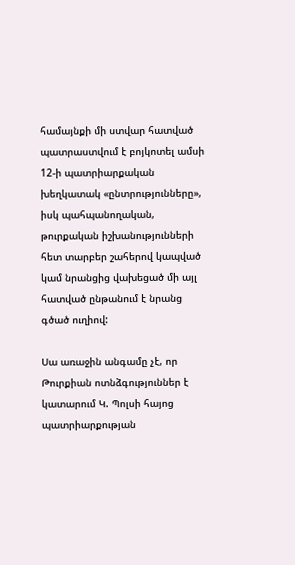համայնքի մի ստվար հատված պատրաստվում է բոյկոտել ամսի 12-ի պատրիարքական խեղկատակ «ընտրությունները», իսկ պահպանողական, թուրքական իշխանությունների հետ տարբեր շահերով կապված կամ նրանցից վախեցած մի այլ հատված ընթանում է նրանց գծած ուղիով:

Սա առաջին անգամը չէ, որ Թուրքիան ոտնձգություններ է կատարում Կ. Պոլսի հայոց պատրիարքության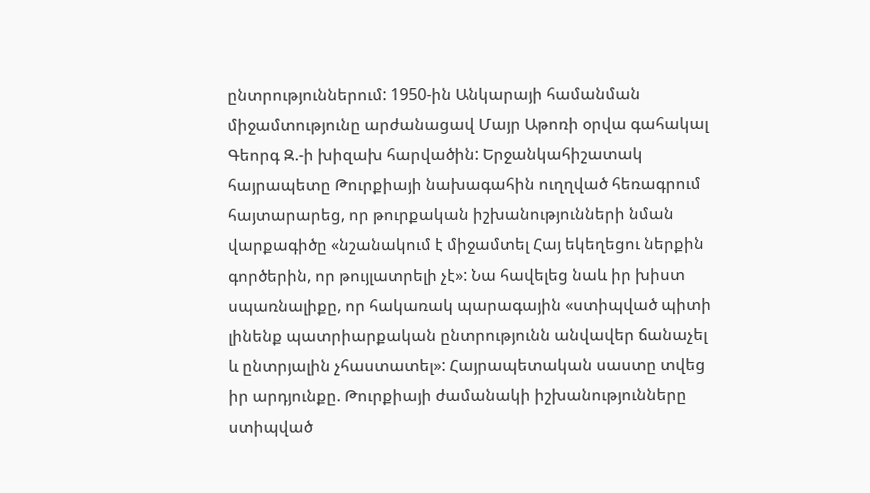ընտրություններում: 1950-ին Անկարայի համանման միջամտությունը արժանացավ Մայր Աթոռի օրվա գահակալ Գեորգ Զ.-ի խիզախ հարվածին: Երջանկահիշատակ հայրապետը Թուրքիայի նախագահին ուղղված հեռագրում հայտարարեց, որ թուրքական իշխանությունների նման վարքագիծը «նշանակում է միջամտել Հայ եկեղեցու ներքին գործերին, որ թույլատրելի չէ»: Նա հավելեց նաև իր խիստ սպառնալիքը, որ հակառակ պարագային «ստիպված պիտի լինենք պատրիարքական ընտրությունն անվավեր ճանաչել և ընտրյալին չհաստատել»: Հայրապետական սաստը տվեց իր արդյունքը. Թուրքիայի ժամանակի իշխանությունները ստիպված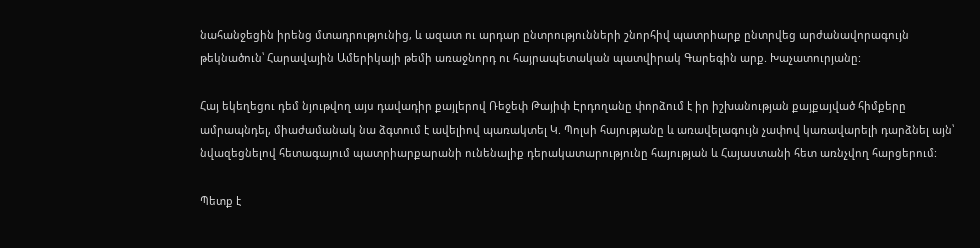նահանջեցին իրենց մտադրությունից, և ազատ ու արդար ընտրությունների շնորհիվ պատրիարք ընտրվեց արժանավորագույն թեկնածուն՝ Հարավային Ամերիկայի թեմի առաջնորդ ու հայրապետական պատվիրակ Գարեգին արք. Խաչատուրյանը:

Հայ եկեղեցու դեմ նյութվող այս դավադիր քայլերով Ռեջեփ Թայիփ Էրդողանը փորձում է իր իշխանության քայքայված հիմքերը ամրապնդել, միաժամանակ նա ձգտում է ավելիով պառակտել Կ. Պոլսի հայությանը և առավելագույն չափով կառավարելի դարձնել այն՝ նվազեցնելով հետագայում պատրիարքարանի ունենալիք դերակատարությունը հայության և Հայաստանի հետ առնչվող հարցերում:

Պետք է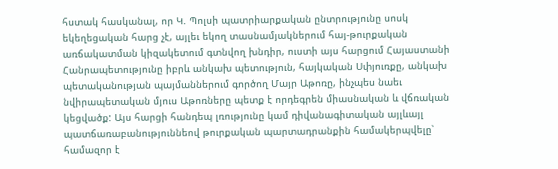հստակ հասկանալ, որ Կ. Պոլսի պատրիարքական ընտրությունը սոսկ եկեղեցական հարց չէ, այլեւ եկող տասնամյակներում հայ-թուրքական առճակատման կիզակետում գտնվող խնդիր, ուստի այս հարցում Հայաստանի Հանրապետությունը իբրև անկախ պետություն, հայկական Սփյուռքը, անկախ պետականության պայմաններում գործող Մայր Աթոռը, ինչպես նաեւ նվիրապետական մյուս Աթոռները պետք է որդեգրեն միասնական և վճռական կեցվածք: Այս հարցի հանդեպ լռությունը կամ դիվանագիտական այլևայլ պատճառաբանություննեով թուրքական պարտադրանքին համակերպվելը՝ համազոր է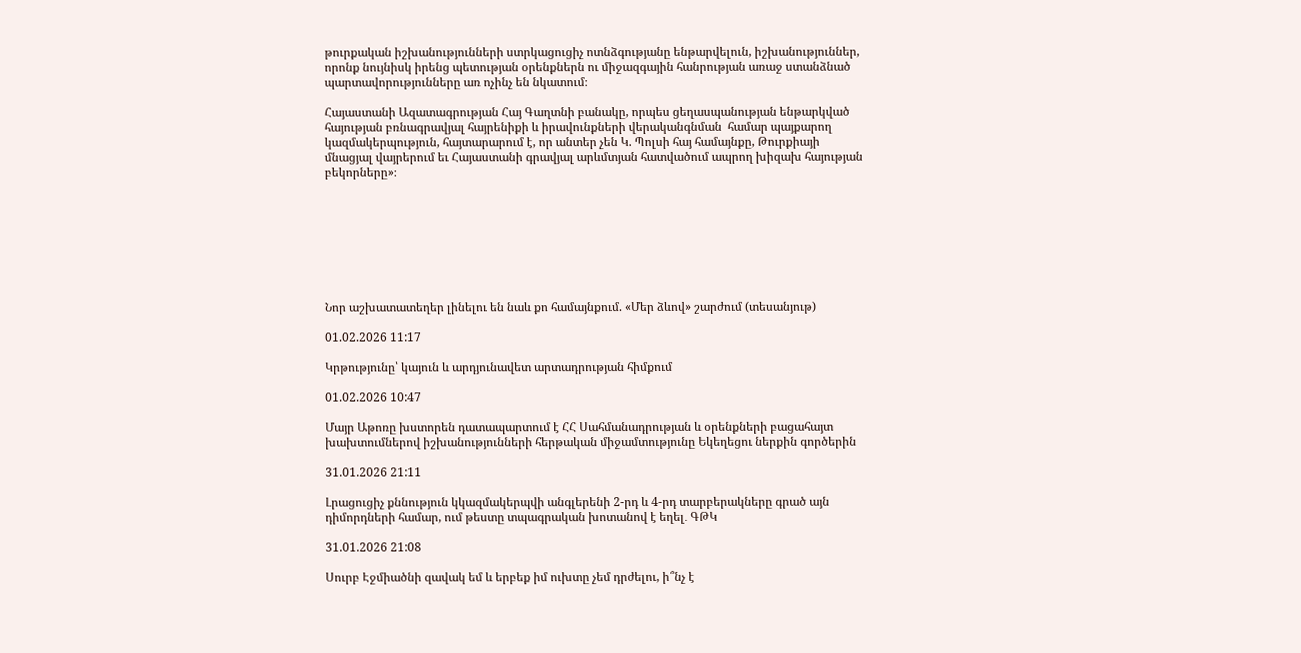թուրքական իշխանությունների ստրկացուցիչ ոտնձգությանը ենթարվելուն, իշխանություններ, որոնք նույնիսկ իրենց պետության օրենքներն ու միջազգային հանրության առաջ ստանձնած պարտավորությունները առ ոչինչ են նկատում։

Հայաստանի Ազատագրության Հայ Գաղտնի բանակը, որպես ցեղասպանության ենթարկված հայության բռնագրավյալ հայրենիքի և իրավունքների վերականգնման  համար պայքարող կազմակերպություն, հայտարարում է, որ անտեր չեն Կ. Պոլսի հայ համայնքը, Թուրքիայի մնացյալ վայրերում եւ Հայաստանի գրավյալ արևմտյան հատվածում ապրող խիզախ հայության բեկորները»։








Նոր աշխատատեղեր լինելու են նաև քո համայնքում. «Մեր ձևով» շարժում (տեսանյութ)

01.02.2026 11:17

Կրթությունը՝ կայուն և արդյունավետ արտադրության հիմքում

01.02.2026 10:47

Մայր Աթոռը խստորեն դատապարտում է ՀՀ Սահմանադրության և օրենքների բացահայտ խախտումներով իշխանությունների հերթական միջամտությունը Եկեղեցու ներքին գործերին

31.01.2026 21:11

Լրացուցիչ քննություն կկազմակերպվի անգլերենի 2-րդ և 4-րդ տարբերակները գրած այն դիմորդների համար, ում թեստը տպագրական խոտանով է եղել․ ԳԹԿ

31.01.2026 21:08

Սուրբ Էջմիածնի զավակ եմ և երբեք իմ ուխտը չեմ դրժելու, ի՞նչ է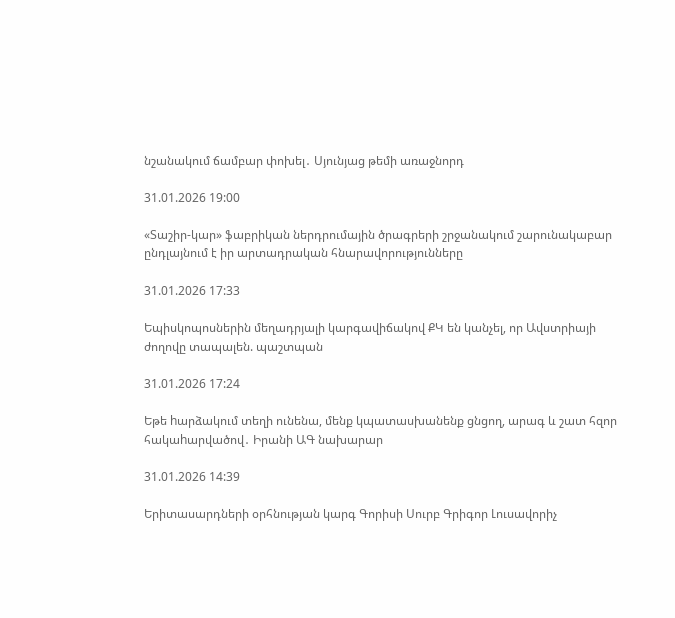նշանակում ճամբար փոխել․ Սյունյաց թեմի առաջնորդ

31.01.2026 19:00

«Տաշիր-կար» ֆաբրիկան ներդրումային ծրագրերի շրջանակում շարունակաբար ընդլայնում է իր արտադրական հնարավորությունները

31.01.2026 17:33

Եպիսկոպոսներին մեղադրյալի կարգավիճակով ՔԿ են կանչել, որ Ավստրիայի ժողովը տապալեն. պաշտպան

31.01.2026 17:24

Եթե hարձակում տեղի ունենա, մենք կպատասխանենք ցնցող, արագ և շատ հզոր հակաhարվածով․ Իրանի ԱԳ նախարար

31.01.2026 14:39

Երիտասարդների օրհնության կարգ Գորիսի Սուրբ Գրիգոր Լուսավորիչ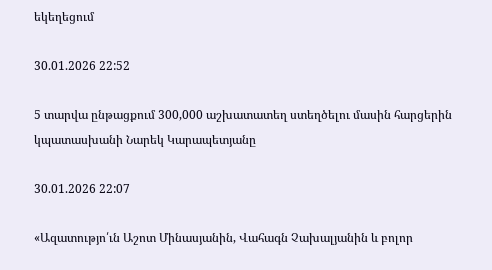եկեղեցում

30.01.2026 22:52

5 տարվա ընթացքում 300,000 աշխատատեղ ստեղծելու մասին հարցերին կպատասխանի Նարեկ Կարապետյանը

30.01.2026 22:07

«Ազատությո՛ւն Աշոտ Մինասյանին, Վահագն Չախալյանին և բոլոր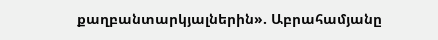քաղբանտարկյալներին». Աբրահամյանը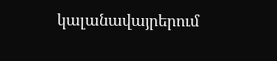կալանավայրերում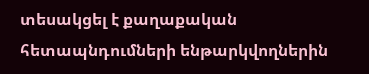տեսակցել է քաղաքական հետապնդումների ենթարկվողներին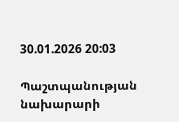30.01.2026 20:03

Պաշտպանության նախարարի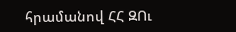հրամանով ՀՀ ԶՈւ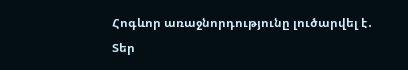Հոգևոր առաջնորդությունը լուծարվել է․ Տեր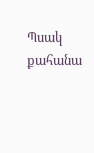Պսակ քահանա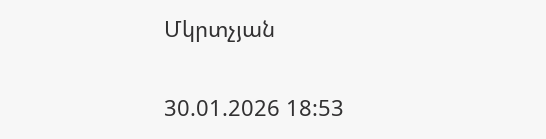Մկրտչյան

30.01.2026 18:53